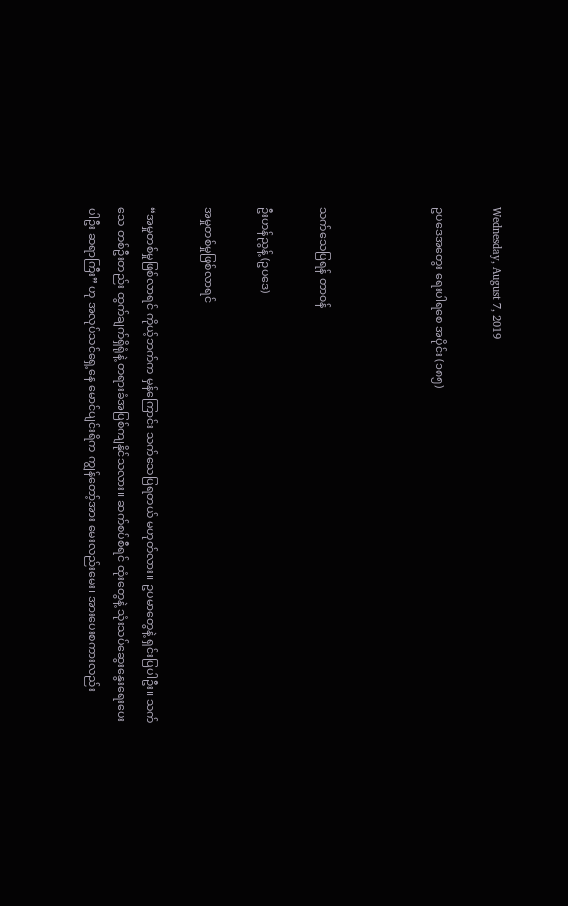Wednesday, August 7, 2019

ဥပဒေအတွေး ရေးပါရစေ အပိုင်း (၁၈၅)



သက်သေပြရန် တာ၀န်

ဦးဟန်ညွန့် (ဥပဒေ)

အမှုတစ်မှုဖြစ်လာရင်

“အမှုတစ်မှုဖြစ်လာရင် ကိုယ့်ဘက်က မှန်ကြောင်း သက်သေပြရတယ် မဟုတ်လား။ ဥပမာတွေနဲ့ ရှင်းပြပါဦး။ သက်သေ တစ်ဦးတည်း ထွက်ချက်ရှိရုံနဲ့ တရားခံအပြစ်ကျနိုင်သလား။ ဆက်စပ်စီရင် ထုံးတွေနဲ့ သုံးသပ်ဆွေးနွေးရေးပေးပါဦး ဆရာကြီး” ဟု အလုပ်သင်ရှေ့နေ မောင်ပျင်းရိက ကျွန်တော့်အား မေးလည်းမေး၊ အားပေးစကားလည်း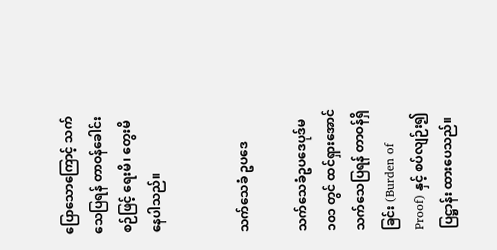ပြောသောကြောင့် သက်သေပြရန် တာဝန်ခေါင်းစဉ်ဖြင့် ရေးမိ၊ တွေးမိနေပါသည်။


သက်သေခံ ဥပဒေ

သက်သေခံဥပဒေပုဒ်မ ၁၀၁ တွင် ထင်ရှားအောင်သက်သေပြရန် တာဝန်ရှိခြင်း (Burden of Proof) နှင့် စပ်လျဉ်း၍ ပြဋ္ဌာန်း ထားပေသည်။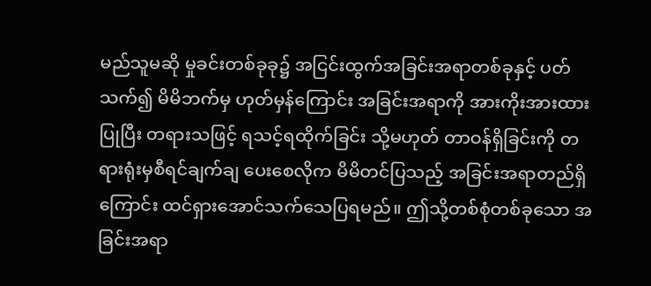မည်သူမဆို မှုခင်းတစ်ခုခု၌ အငြင်းထွက်အခြင်းအရာတစ်ခုနှင့် ပတ်သက်၍ မိမိဘက်မှ ဟုတ်မှန်ကြောင်း အခြင်းအရာကို အားကိုးအားထားပြုပြီး တရားသဖြင့် ရသင့်ရထိုက်ခြင်း သို့မဟုတ် တာဝန်ရှိခြင်းကို တရားရုံးမှစီရင်ချက်ချ ပေးစေလိုက မိမိတင်ပြသည့် အခြင်းအရာတည်ရှိကြောင်း ထင်ရှားအောင်သက်သေပြရမည်။ ဤသို့တစ်စုံတစ်ခုသော အခြင်းအရာ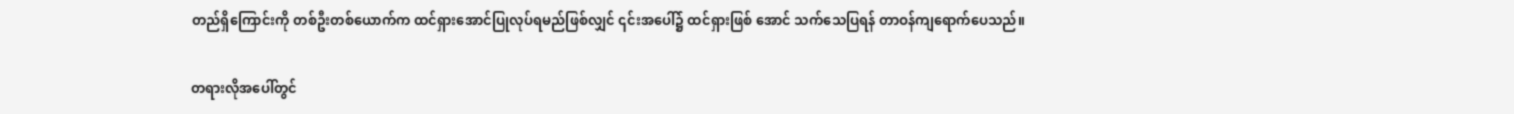တည်ရှိကြောင်းကို တစ်ဦးတစ်ယောက်က ထင်ရှားအောင်ပြုလုပ်ရမည်ဖြစ်လျှင် ၎င်းအပေါ်၌ ထင်ရှားဖြစ် အောင် သက်သေပြရန် တာဝန်ကျရောက်ပေသည်။

တရားလိုအပေါ်တွင်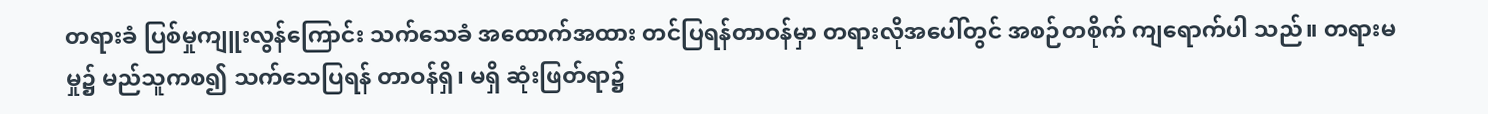တရားခံ ပြစ်မှုကျူးလွန်ကြောင်း သက်သေခံ အထောက်အထား တင်ပြရန်တာဝန်မှာ တရားလိုအပေါ်တွင် အစဉ်တစိုက် ကျရောက်ပါ သည်။ တရားမမှု၌ မည်သူကစ၍ သက်သေပြရန် တာဝန်ရှိ၊ မရှိ ဆုံးဖြတ်ရာ၌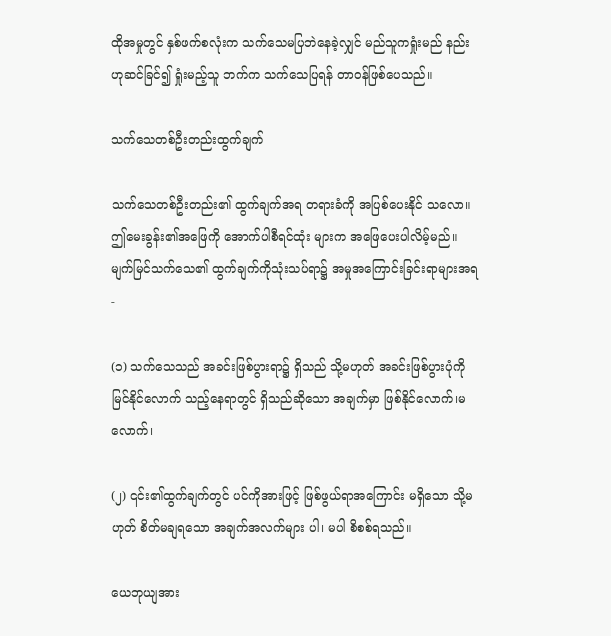ထိုအမှုတွင် နှစ်ဖက်စလုံးက သက်သေမပြဘဲနေခဲ့လျှင် မည်သူကရှုံးမည် နည်းဟုဆင်ခြင်၍ ရှုံးမည့်သူ ဘက်က သက်သေပြရန် တာဝန်ဖြစ်ပေသည်။

သက်သေတစ်ဦးတည်းထွက်ချက်

သက်သေတစ်ဦးတည်း၏ ထွက်ချက်အရ တရားခံကို အပြစ်ပေးနိုင် သလော။ ဤမေးခွန်း၏အဖြေကို အောက်ပါစီရင်ထုံး များက အဖြေပေးပါလိမ့်မည်။ မျက်မြင်သက်သေ၏ ထွက်ချက်ကိုသုံးသပ်ရာ၌ အမှုအကြောင်းခြင်းရာများအရ-

(၁) သက်သေသည် အခင်းဖြစ်ပွားရာ၌ ရှိသည် သို့မဟုတ် အခင်းဖြစ်ပွားပုံကို မြင်နိုင်လောက် သည့်နေရာတွင် ရှိသည်ဆိုသော အချက်မှာ ဖြစ်နိုင်လောက်၊မလောက်၊

(၂) ၎င်း၏ထွက်ချက်တွင် ပင်ကိုအားဖြင့် ဖြစ်ဖွယ်ရာအကြောင်း မရှိသော သို့မဟုတ် စိတ်မချရသော အချက်အလက်များ ပါ၊ မပါ စိစစ်ရသည်။

ယေဘုယျအား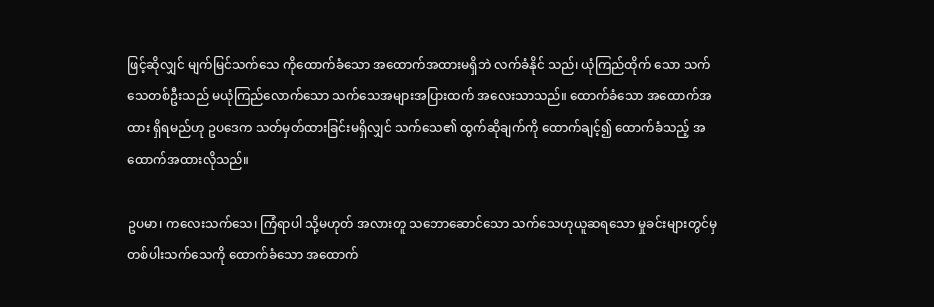ဖြင့်ဆိုလျှင် မျက်မြင်သက်သေ ကိုထောက်ခံသော အထောက်အထားမရှိဘဲ လက်ခံနိုင် သည်၊ ယုံကြည်ထိုက် သော သက်သေတစ်ဦးသည် မယုံကြည်လောက်သော သက်သေအများအပြားထက် အလေးသာသည်။ ထောက်ခံသော အထောက်အထား ရှိရမည်ဟု ဥပဒေက သတ်မှတ်ထားခြင်းမရှိလျှင် သက်သေ၏ ထွက်ဆိုချက်ကို ထောက်ချင့်၍ ထောက်ခံသည့် အထောက်အထားလိုသည်။

ဥပမာ၊ ကလေးသက်သေ၊ ကြံရာပါ သို့မဟုတ် အလားတူ သဘောဆောင်သော သက်သေဟုယူဆရသော မှုခင်းများတွင်မှ တစ်ပါးသက်သေကို ထောက်ခံသော အထောက်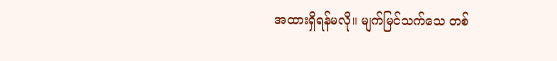အထားရှိရန်မလို။ မျက်မြင်သက်သေ တစ်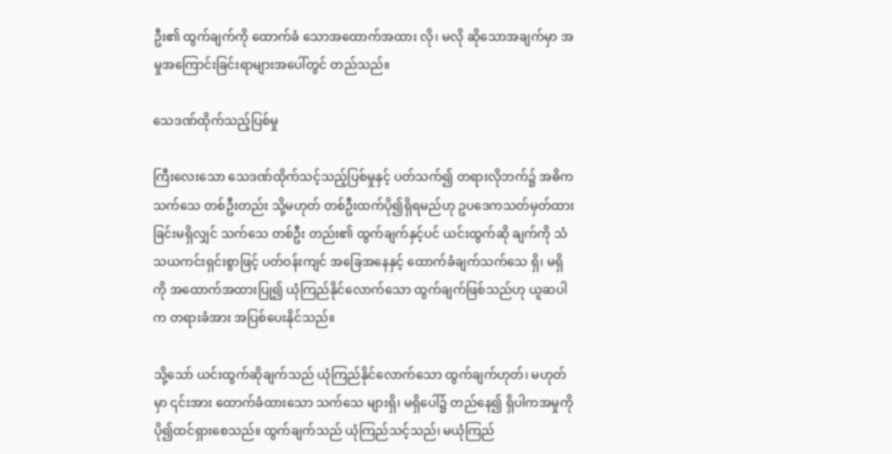ဦး၏ ထွက်ချက်ကို ထောက်ခံ သောအထောက်အထား လို၊ မလို ဆိုသောအချက်မှာ အမှုအကြောင်းခြင်းရာများအပေါ်တွင် တည်သည်။

သေဒဏ်ထိုက်သည့်ပြစ်မှု

ကြီးလေးသော သေဒဏ်ထိုက်သင့်သည့်ပြစ်မှုနှင့် ပတ်သက်၍ တရားလိုဘက်၌ အဓိက သက်သေ တစ်ဦးတည်း သို့မဟုတ် တစ်ဦးထက်ပို၍ရှိရမည်ဟု ဥပဒေကသတ်မှတ်ထားခြင်းမရှိလျှင် သက်သေ တစ်ဦး တည်း၏ ထွက်ချက်နှင့်ပင် ယင်းထွက်ဆို ချက်ကို သံသယကင်းရှင်းစွာဖြင့် ပတ်ဝန်းကျင် အခြေအနေနှင့် ထောက်ခံချက်သက်သေ ရှိ၊ မရှိကို အထောက်အထားပြု၍ ယုံကြည်နိုင်လောက်သော ထွက်ချက်ဖြစ်သည်ဟု ယူဆပါက တရားခံအား အပြစ်ပေးနိုင်သည်။

သို့သော် ယင်းထွက်ဆိုချက်သည် ယုံကြည်နိုင်လောက်သော ထွက်ချက်ဟုတ်၊ မဟုတ်မှာ ၎င်းအား ထောက်ခံထားသော သက်သေ များရှိ၊ မရှိပေါ်၌ တည်နေ၍ ရှိပါကအမှုကို ပို၍ထင်ရှားစေသည်။ ထွက်ချက်သည် ယုံကြည်သင့်သည်၊ မယုံကြည်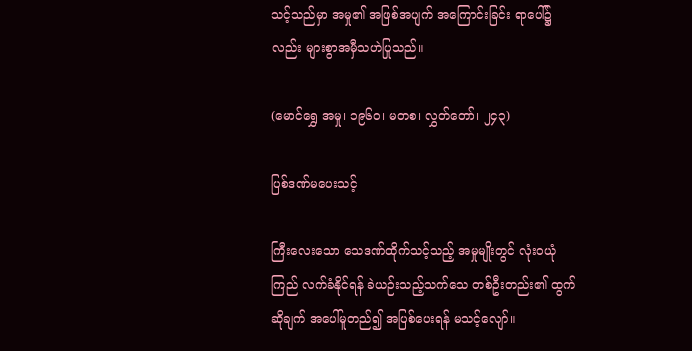သင့်သည်မှာ အမှု၏ အဖြစ်အပျက် အကြောင်းခြင်း ရာပေါ်၌ လည်း များစွာအမှီသဟဲပြုသည်။

(မောင်ရွှေ အမှု၊ ၁၉၆၀၊ မတစ၊ လွှတ်တော်၊ ၂၄၃)

ပြစ်ဒဏ်မပေးသင့်

ကြီးလေးသော သေဒဏ်ထိုက်သင့်သည့် အမှုမျိုးတွင် လုံး၀ယုံကြည် လက်ခံနိုင်ရန် ခဲယဉ်းသည့်သက်သေ တစ်ဦးတည်း၏ ထွက်ဆိုချက် အပေါ်မူတည်၍ အပြစ်ပေးရန် မသင့်လျော်။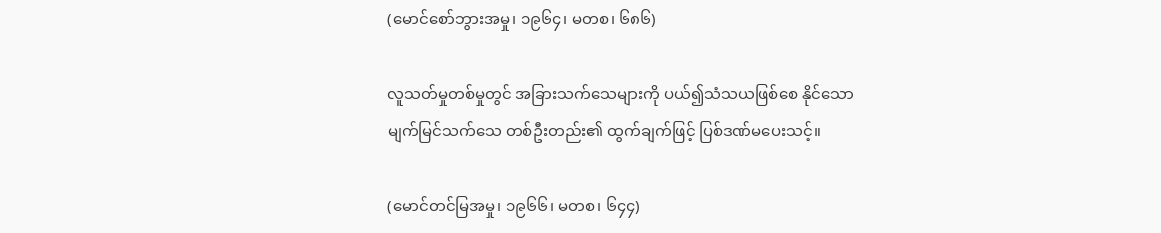(မောင်စော်ဘွားအမှု၊ ၁၉၆၄၊ မတစ၊ ၆၈၆)

လူသတ်မှုတစ်မှုတွင် အခြားသက်သေများကို ပယ်၍သံသယဖြစ်စေ နိုင်သော မျက်မြင်သက်သေ တစ်ဦးတည်း၏ ထွက်ချက်ဖြင့် ပြစ်ဒဏ်မပေးသင့်။

(မောင်တင်မြအမှု၊ ၁၉၆၆၊ မတစ၊ ၆၄၄)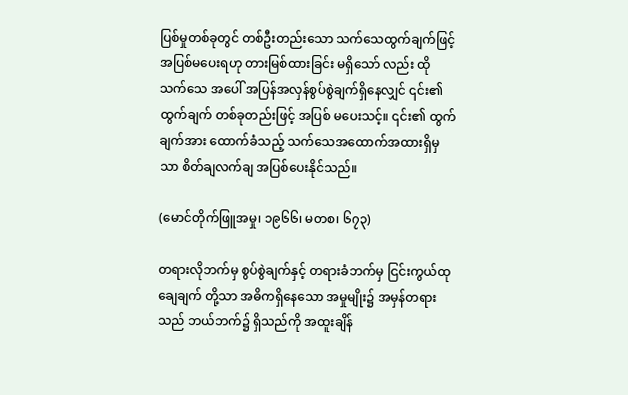ပြစ်မှုတစ်ခုတွင် တစ်ဦးတည်းသော သက်သေထွက်ချက်ဖြင့် အပြစ်မပေးရဟု တားမြစ်ထားခြင်း မရှိသော် လည်း ထိုသက်သေ အပေါ် အပြန်အလှန်စွပ်စွဲချက်ရှိနေလျှင် ၎င်း၏ထွက်ချက် တစ်ခုတည်းဖြင့် အပြစ် မပေးသင့်။ ၎င်း၏ ထွက်ချက်အား ထောက်ခံသည့် သက်သေအထောက်အထားရှိမှသာ စိတ်ချလက်ချ အပြစ်ပေးနိုင်သည်။

(မောင်တိုက်ဖြူအမှု၊ ၁၉၆၆၊ မတစ၊ ၆၇၃)

တရားလိုဘက်မှ စွပ်စွဲချက်နှင့် တရားခံဘက်မှ ငြင်းကွယ်ထုချေချက် တို့သာ အဓိကရှိနေသော အမှုမျိုး၌ အမှန်တရားသည် ဘယ်ဘက်၌ ရှိသည်ကို အထူးချိန်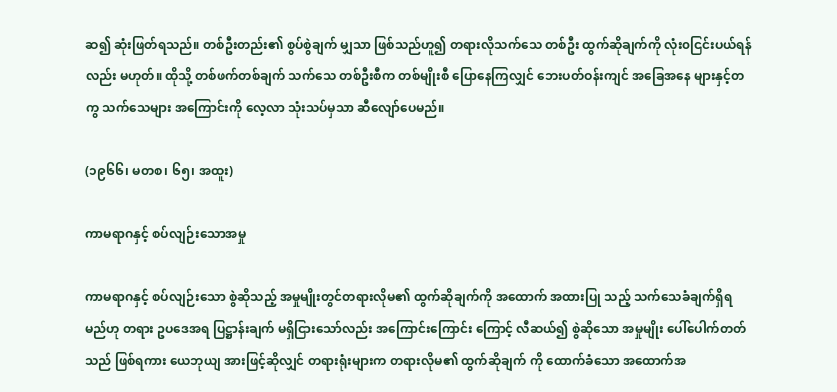ဆ၍ ဆုံးဖြတ်ရသည်။ တစ်ဦးတည်း၏ စွပ်စွဲချက် မျှသာ ဖြစ်သည်ဟူ၍ တရားလိုသက်သေ တစ်ဦး ထွက်ဆိုချက်ကို လုံး၀ငြင်းပယ်ရန်လည်း မဟုတ်။ ထိုသို့ တစ်ဖက်တစ်ချက် သက်သေ တစ်ဦးစီက တစ်မျိုးစီ ပြောနေကြလျှင် ဘေးပတ်ဝန်းကျင် အခြေအနေ များနှင့်တကွ သက်သေများ အကြောင်းကို လေ့လာ သုံးသပ်မှသာ ဆီလျော်ပေမည်။

(၁၉၆၆၊ မတစ၊ ၆၅၊ အထူး)

ကာမရာဂနှင့် စပ်လျဉ်းသောအမှု

ကာမရာဂနှင့် စပ်လျဉ်းသော စွဲဆိုသည့် အမှုမျိုးတွင်တရားလိုမ၏ ထွက်ဆိုချက်ကို အထောက် အထားပြု သည့် သက်သေခံချက်ရှိရမည်ဟု တရား ဥပဒေအရ ပြဋ္ဌာန်းချက် မရှိငြားသော်လည်း အကြောင်းကြောင်း ကြောင့် လီဆယ်၍ စွဲဆိုသော အမှုမျိုး ပေါ်ပေါက်တတ်သည် ဖြစ်ရကား ယေဘုယျ အားဖြင့်ဆိုလျှင် တရားရုံးများက တရားလိုမ၏ ထွက်ဆိုချက် ကို ထောက်ခံသော အထောက်အ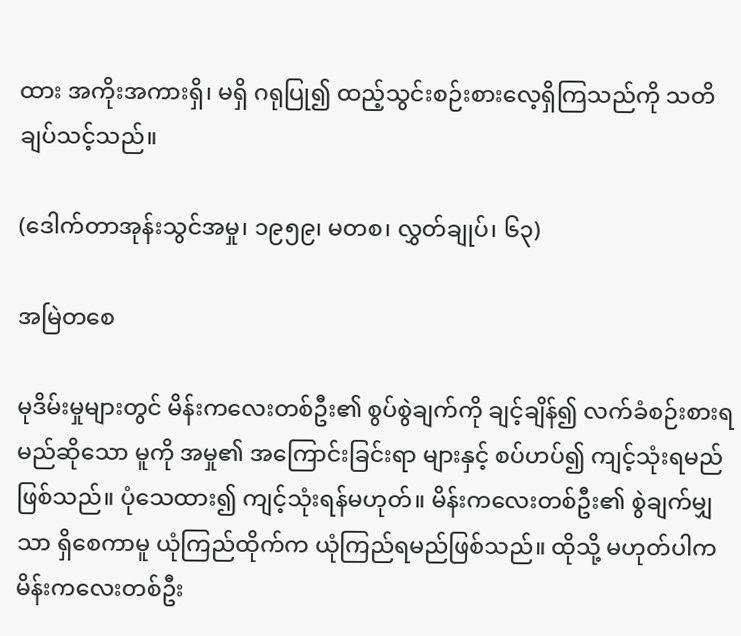ထား အကိုးအကားရှိ၊ မရှိ ဂရုပြု၍ ထည့်သွင်းစဉ်းစားလေ့ရှိကြသည်ကို သတိချပ်သင့်သည်။

(ဒေါက်တာအုန်းသွင်အမှု၊ ၁၉၅၉၊ မတစ၊ လွှတ်ချုပ်၊ ၆၃)

အမြဲတစေ

မုဒိမ်းမှုများတွင် မိန်းကလေးတစ်ဦး၏ စွပ်စွဲချက်ကို ချင့်ချိန်၍ လက်ခံစဉ်းစားရမည်ဆိုသော မူကို အမှု၏ အကြောင်းခြင်းရာ များနှင့် စပ်ဟပ်၍ ကျင့်သုံးရမည်ဖြစ်သည်။ ပုံသေထား၍ ကျင့်သုံးရန်မဟုတ်။ မိန်းကလေးတစ်ဦး၏ စွဲချက်မျှသာ ရှိစေကာမူ ယုံကြည်ထိုက်က ယုံကြည်ရမည်ဖြစ်သည်။ ထိုသို့ မဟုတ်ပါက မိန်းကလေးတစ်ဦး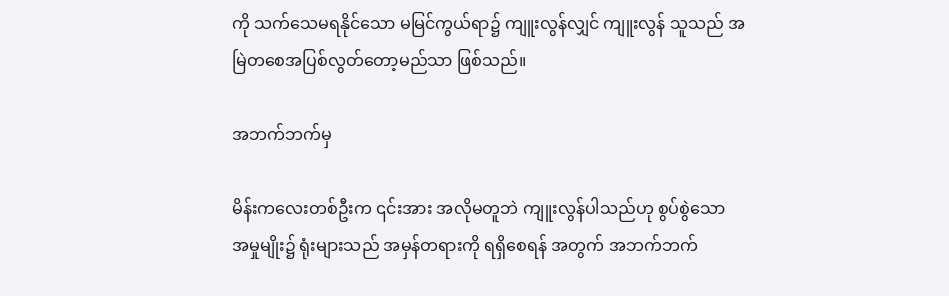ကို သက်သေမရနိုင်သော မမြင်ကွယ်ရာ၌ ကျူးလွန်လျှင် ကျူးလွန် သူသည် အမြဲတစေအပြစ်လွတ်တော့မည်သာ ဖြစ်သည်။

အဘက်ဘက်မှ

မိန်းကလေးတစ်ဦးက ၎င်းအား အလိုမတူဘဲ ကျူးလွန်ပါသည်ဟု စွပ်စွဲသော အမှုမျိုး၌ ရုံးများသည် အမှန်တရားကို ရရှိစေရန် အတွက် အဘက်ဘက်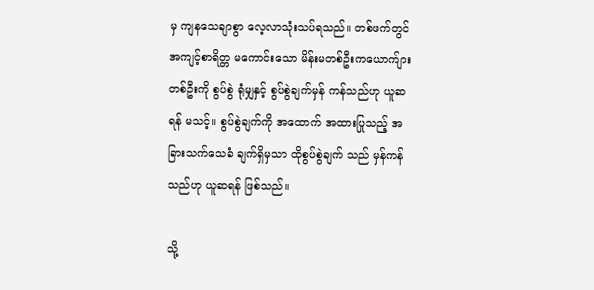မှ ကျနသေချာစွာ လေ့လာသုံးသပ်ရသည်။ တစ်ဖက်တွင် အကျင့်စာရိတ္တ မကောင်းသော မိန်းမတစ်ဦးကယောက်ျားတစ်ဦးကို စွပ်စွဲ ရုံမျှနှင့် စွပ်စွဲချက်မှန် ကန်သည်ဟု ယူဆရန် မသင့်။ စွပ်စွဲချက်ကို အထောက် အထားပြုသည့် အခြားသက်သေခံ ချက်ရှိမှသာ ထိုစွပ်စွဲချက် သည် မှန်ကန်သည်ဟု ယူဆရန် ဖြစ်သည်။

သို့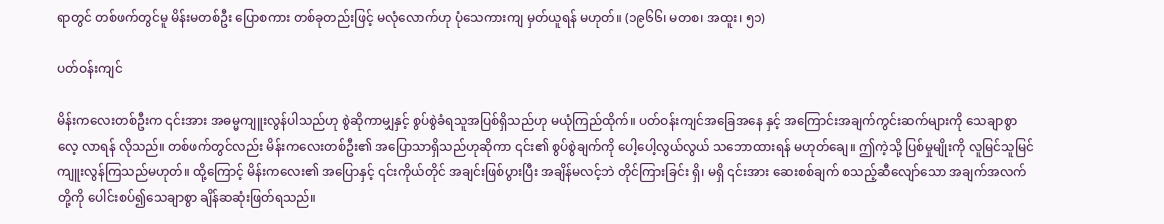ရာတွင် တစ်ဖက်တွင်မူ မိန်းမတစ်ဦး ပြောစကား တစ်ခုတည်းဖြင့် မလုံလောက်ဟု ပုံသေကားကျ မှတ်ယူရန် မဟုတ်။ (၁၉၆၆၊ မတစ၊ အထူး၊ ၅၁)

ပတ်ဝန်းကျင်

မိန်းကလေးတစ်ဦးက ၎င်းအား အဓမ္မကျူးလွန်ပါသည်ဟု စွဲဆိုကာမျှနှင့် စွပ်စွဲခံရသူအပြစ်ရှိသည်ဟု မယုံကြည်ထိုက်။ ပတ်ဝန်းကျင်အခြေအနေ နှင့် အကြောင်းအချက်ကွင်းဆက်များကို သေချာစွာလေ့ လာရန် လိုသည်။ တစ်ဖက်တွင်လည်း မိန်းကလေးတစ်ဦး၏ အပြောသာရှိသည်ဟုဆိုကာ ၎င်း၏ စွပ်စွဲချက်ကို ပေါ့ပေါ့လွယ်လွယ် သဘောထားရန် မဟုတ်ချေ။ ဤကဲ့သို့ ပြစ်မှုမျိုးကို လူမြင်သူမြင် ကျူးလွန်ကြသည်မဟုတ်။ ထို့ကြောင့် မိန်းကလေး၏ အပြောနှင့် ၎င်းကိုယ်တိုင် အချင်းဖြစ်ပွားပြီး အချိန်မလင့်ဘဲ တိုင်ကြားခြင်း ရှိ၊ မရှိ ၎င်းအား ဆေးစစ်ချက် စသည့်ဆီလျော်သော အချက်အလက်တို့ကို ပေါင်းစပ်၍သေချာစွာ ချိန်ဆဆုံးဖြတ်ရသည်။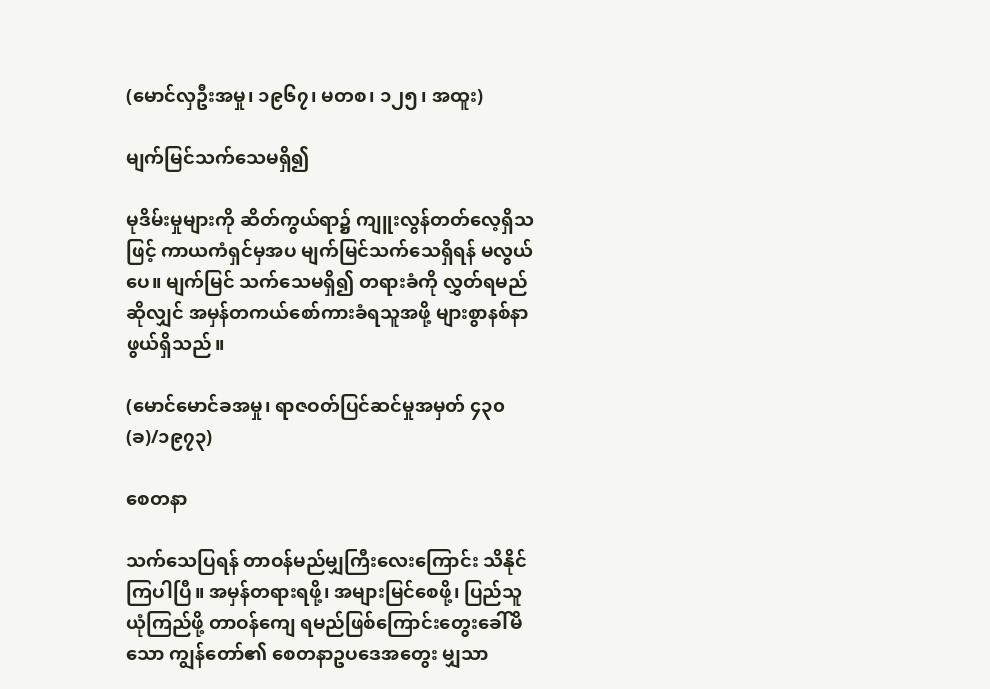(မောင်လှဦးအမှု၊ ၁၉၆၇၊ မတစ၊ ၁၂၅၊ အထူး)

မျက်မြင်သက်သေမရှိ၍

မုဒိမ်းမှုများကို ဆိတ်ကွယ်ရာ၌ ကျူးလွန်တတ်လေ့ရှိသဖြင့် ကာယကံရှင်မှအပ မျက်မြင်သက်သေရှိရန် မလွယ်ပေ။ မျက်မြင် သက်သေမရှိ၍ တရားခံကို လွှတ်ရမည်ဆိုလျှင် အမှန်တကယ်စော်ကားခံရသူအဖို့ များစွာနစ်နာဖွယ်ရှိသည်။

(မောင်မောင်ခအမှု၊ ရာဇဝတ်ပြင်ဆင်မှုအမှတ် ၄၃၀(ခ)/၁၉၇၃)

စေတနာ

သက်သေပြရန် တာဝန်မည်မျှကြီးလေးကြောင်း သိနိုင်ကြပါပြီ။ အမှန်တရားရဖို့၊ အများမြင်စေဖို့၊ ပြည်သူယုံကြည်ဖို့ တာဝန်ကျေ ရမည်ဖြစ်ကြောင်းတွေးခေါ်မိသော ကျွန်တော်၏ စေတနာဥပဒေအတွေး မျှသာ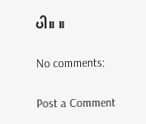ပါ။ ။

No comments:

Post a Comment